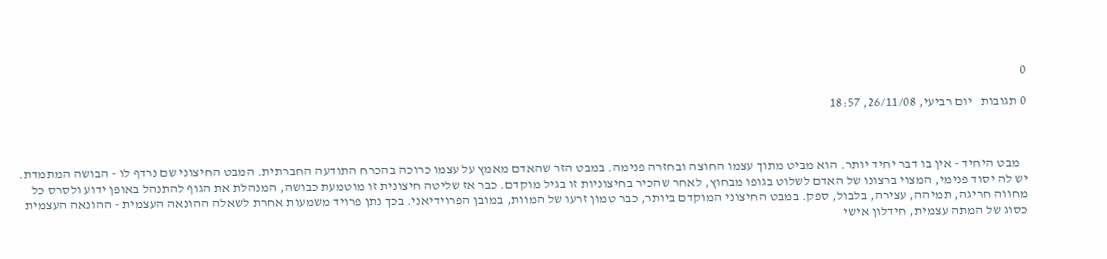0

0 תגובות   יום רביעי, 26/11/08, 18:57



   מבט היחיד - אין בו דבר יחיד יותר. הוא מביט מתוך עצמו החוצה ובחזרה פנימה. במבט הזר שהאדם מאמץ על עצמו כרוכה בהכרח התודעה החברתית. המבט החיצוני שם נרדף לו - הבושה המתמדת. יש לה יסוד פנימי, המצוי ברצונו של האדם לשלוט בגופו מבחוץ, לאחר שהכיר בחיצוניות זו בגיל מוקדם. כבר אז שליטה חיצונית זו מוטמעת כבושה, המנהלת את הגוף להתנהל באופן ידוע ולסרס כל מחווה חריגה, תמיהה, עצירה, בלבול, ספק. במבט החיצוני המוקדם ביותר, כבר טמון זרעו של המוות, במובן הפרוידיאני. בכך נתן פרויד משמעות אחרת לשאלה ההונאה העצמית - ההונאה העצמית כסוג של המתה עצמית, חידלון אישי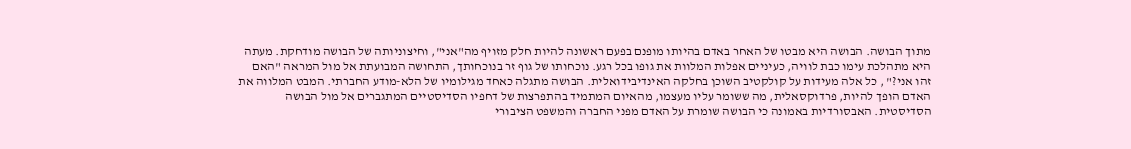מתוך הבושה. הבושה היא מבטו של האחר באדם בהיותו מופנם בפעם ראשונה להיות חלק מזויף מה"אני", וחיצוניותה של הבושה מודחקת. מעתה היא מתהלכת עימו כבת לוויה, כעיניים אפלות המלוות את גופו בכל רגע. נוכחותו של גוף זר בנוכחותך, התחושה המבועתת אל מול המראה "האם זהו אני?" , כל אלה מעידות על קולקטיב השוכן בחלקה האינדיבידואלית. הבושה מתגלה כאחד מגילומיו של הלא-מודע החברתי. המבט המלווה את האדם הופך להיות, פרדוקסאלית, מה ששומר עליו מעצמו, מהאיום המתמיד בהתפרצות של דחפיו הסדיסטיים המתגברים אל מול הבושה הסדיסטית. האבסורדיות באמונה כי הבושה שומרת על האדם מפני החברה והמשפט הציבורי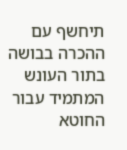תיחשף עם ההכרה בבושה בתור העונש המתמיד עבור החוטא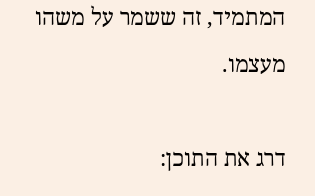המתמיד, זה ששמר על משהו מעצמו.

דרג את התוכן: